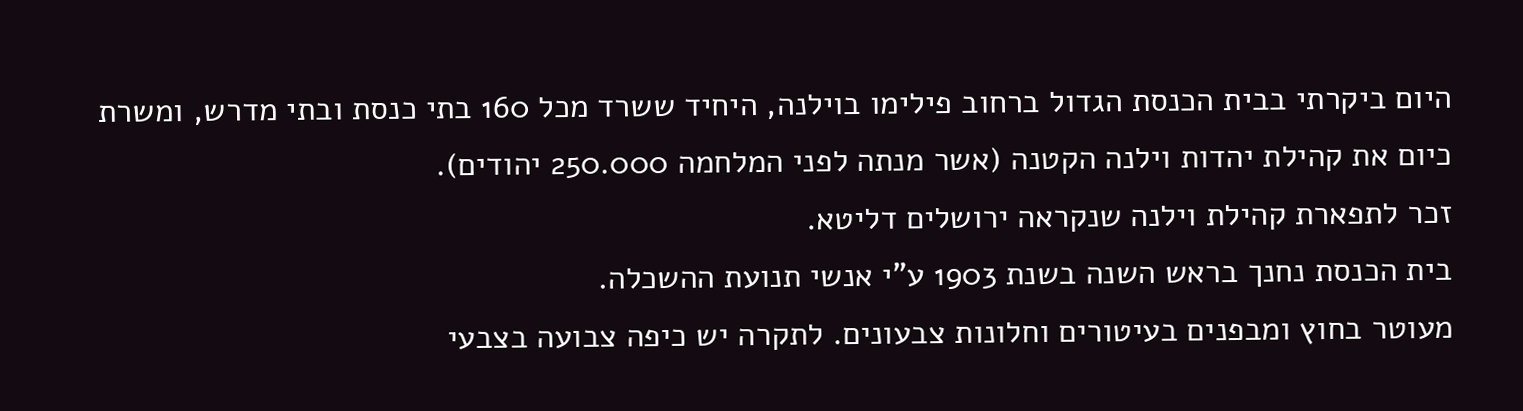היום ביקרתי בבית הכנסת הגדול ברחוב פילימו בוילנה, היחיד ששרד מכל 160 בתי כנסת ובתי מדרש, ומשרת כיום את קהילת יהדות וילנה הקטנה (אשר מנתה לפני המלחמה 250.000 יהודים).
זכר לתפארת קהילת וילנה שנקראה ירושלים דליטא.
בית הכנסת נחנך בראש השנה בשנת 1903 ע"י אנשי תנועת ההשכלה.
מעוטר בחוץ ומבפנים בעיטורים וחלונות צבעונים. לתקרה יש כיפה צבועה בצבעי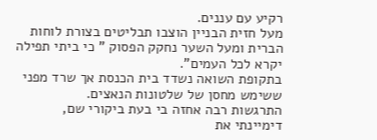רקיע עם עננים.
מעל חזית הבניין הוצבו תבליטים בצורת לוחות הברית ומעל השער נחקק הפסוק " כי ביתי תפילה יקרא לכל העמים".
בתקופת השואה נשדד בית הכנסת אך שרד מפני ששימש מחסן של שלטונות הנאצים.
התרגשות רבה אחזה בי בעת ביקורי שם, דימיינתי את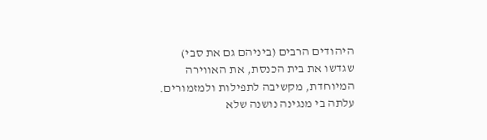היהודים הרבים (ביניהם גם את סבי) שגדשו את בית הכנסת, את האווירה המיוחדת, מקשיבה לתפילות ולמזמורים.
עלתה בי מנגינה נושנה שלא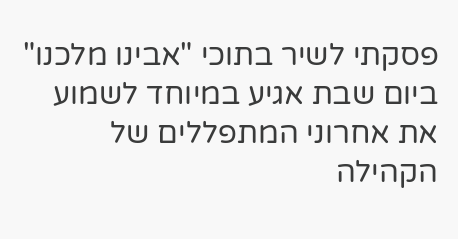פסקתי לשיר בתוכי "אבינו מלכנו"
ביום שבת אגיע במיוחד לשמוע את אחרוני המתפללים של הקהילה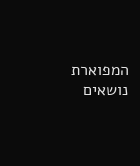המפוארת נושאים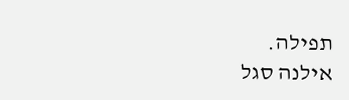תפילה.
אילנה סגל